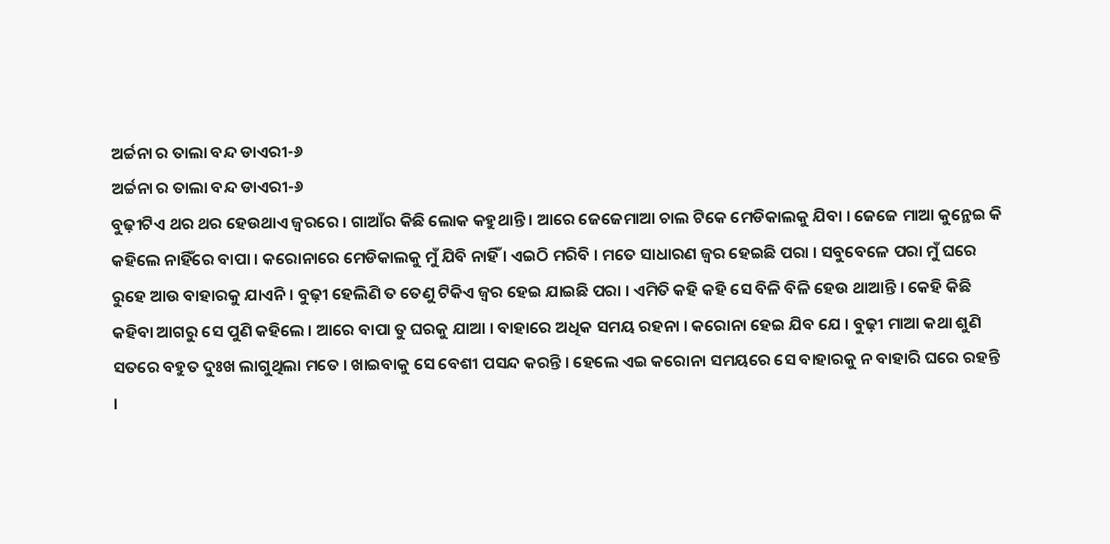ଅର୍ଚ୍ଚନା ର ତାଲା ବନ୍ଦ ଡାଏରୀ-୬
ଅର୍ଚ୍ଚନା ର ତାଲା ବନ୍ଦ ଡାଏରୀ-୬
ବୁଢ଼ୀଟିଏ ଥର ଥର ହେଉଥାଏ ଜ୍ଵରରେ । ଗାଆଁର କିଛି ଲୋକ କହୁଥାନ୍ତି । ଆରେ ଜେଜେମାଆ ଚାଲ ଟିକେ ମେଡିକାଲକୁ ଯିବା । ଜେଜେ ମାଆ କୁନ୍ଥେଇ କି କହିଲେ ନାହିଁରେ ବାପା । କରୋନାରେ ମେଡିକାଲକୁ ମୁଁ ଯିବି ନାହିଁ । ଏଇଠି ମରିବି । ମତେ ସାଧାରଣ ଜ୍ୱର ହେଇଛି ପରା । ସବୁବେଳେ ପରା ମୁଁ ଘରେ ରୁହେ ଆଉ ବାହାରକୁ ଯାଏନି । ବୁଢ଼ୀ ହେଲିଣି ତ ତେଣୁ ଟିକିଏ ଜ୍ୱର ହେଇ ଯାଇଛି ପରା । ଏମିତି କହି କହି ସେ ବିଳି ବିଳି ହେଉ ଥାଆନ୍ତି । କେହି କିଛି କହିବା ଆଗରୁ ସେ ପୁଣି କହିଲେ । ଆରେ ବାପା ତୁ ଘରକୁ ଯାଆ । ବାହାରେ ଅଧିକ ସମୟ ରହନା । କରୋନା ହେଇ ଯିବ ଯେ । ବୁଢ଼ୀ ମାଆ କଥା ଶୁଣି ସତରେ ବହୁତ ଦୁଃଖ ଲାଗୁଥିଲା ମତେ । ଖାଇବାକୁ ସେ ବେଶୀ ପସନ୍ଦ କରନ୍ତି । ହେଲେ ଏଇ କରୋନା ସମୟରେ ସେ ବାହାରକୁ ନ ବାହାରି ଘରେ ରହନ୍ତି ।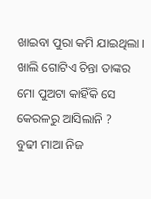ଖାଇବା ପୁରା କମି ଯାଇଥିଲା ।
ଖାଲି ଗୋଟିଏ ଚିନ୍ତା ତାଙ୍କର ମୋ ପୁଅଟା କାହିଁକି ସେ କେରଳରୁ ଆସିଲାନି ?
ବୁଢୀ ମାଆ ନିଜ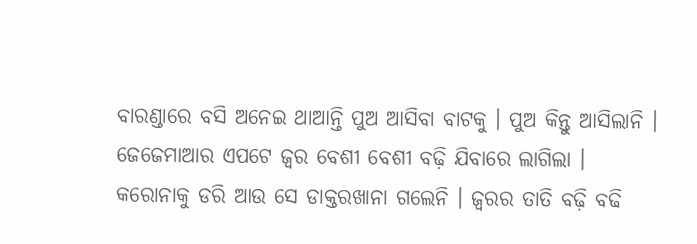ବାରଣ୍ଡାରେ ବସି ଅନେଇ ଥାଆନ୍ତି ପୁଅ ଆସିବା ବାଟକୁ । ପୁଅ କିନ୍ତୁ ଆସିଲାନି । ଜେଜେମାଆର ଏପଟେ ଜ୍ଵର ବେଶୀ ବେଶୀ ବଢ଼ି ଯିବାରେ ଲାଗିଲା ।
କରୋନାକୁ ଡରି ଆଉ ସେ ଡାକ୍ତରଖାନା ଗଲେନି । ଜ୍ୱରର ତାତି ବଢ଼ି ବଢି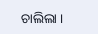ଚାଲିଲା ।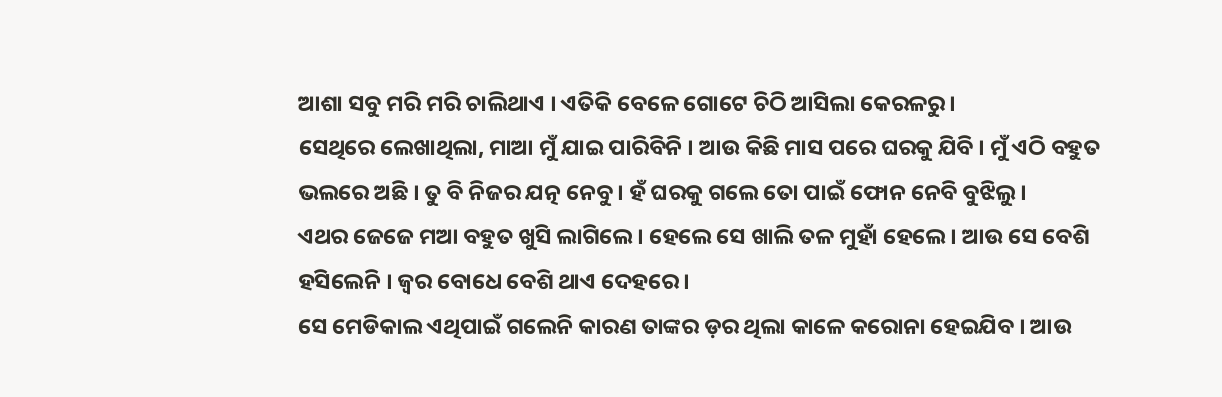ଆଶା ସବୁ ମରି ମରି ଚାଲିଥାଏ । ଏତିକି ବେଳେ ଗୋଟେ ଚିଠି ଆସିଲା କେରଳରୁ ।
ସେଥିରେ ଲେଖାଥିଲା, ମାଆ ମୁଁ ଯାଇ ପାରିବିନି । ଆଉ କିଛି ମାସ ପରେ ଘରକୁ ଯିବି । ମୁଁ ଏଠି ବହୁତ ଭଲରେ ଅଛି । ତୁ ବି ନିଜର ଯତ୍ନ ନେବୁ । ହଁ ଘରକୁ ଗଲେ ତୋ ପାଇଁ ଫୋନ ନେବି ବୁଝିଲୁ ।
ଏଥର ଜେଜେ ମଆ ବହୁତ ଖୁସି ଲାଗିଲେ । ହେଲେ ସେ ଖାଲି ତଳ ମୁହାଁ ହେଲେ । ଆଉ ସେ ବେଶି ହସିଲେନି । ଜ୍ଵର ବୋଧେ ବେଶି ଥାଏ ଦେହରେ ।
ସେ ମେଡିକାଲ ଏଥିପାଇଁ ଗଲେନି କାରଣ ତାଙ୍କର ଡ଼ର ଥିଲା କାଳେ କରୋନା ହେଇଯିବ । ଆଉ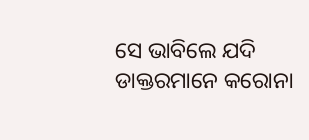ସେ ଭାବିଲେ ଯଦି ଡାକ୍ତରମାନେ କରୋନା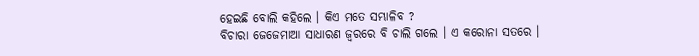ହେଇଛି ବୋଲି କହିଲେ । କିଏ ମତେ ସମ୍ଭାଳିବ ?
ବିଚାରା ଜେଜେମାଆ ସାଧାରଣ ଜ୍ଵରରେ ବି ଚାଲି ଗଲେ । ଏ କରୋନା ସତରେ ।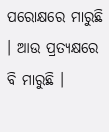ପରୋକ୍ଷରେ ମାରୁଛି । ଆଉ ପ୍ରତ୍ୟକ୍ଷରେ ବି ମାରୁଛି ।